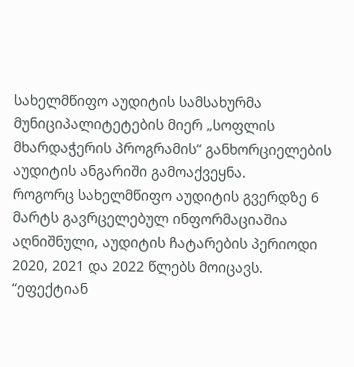სახელმწიფო აუდიტის სამსახურმა მუნიციპალიტეტების მიერ „სოფლის მხარდაჭერის პროგრამის“ განხორციელების აუდიტის ანგარიში გამოაქვეყნა.
როგორც სახელმწიფო აუდიტის გვერდზე 6 მარტს გავრცელებულ ინფორმაციაშია აღნიშნული, აუდიტის ჩატარების პერიოდი 2020, 2021 და 2022 წლებს მოიცავს.
“ეფექტიან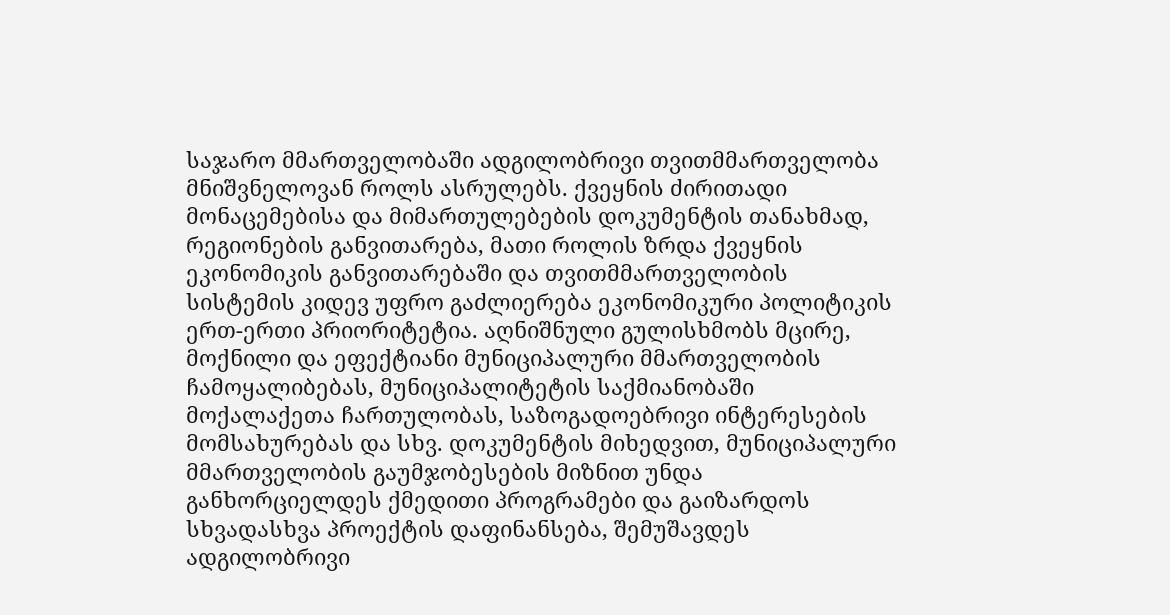საჯარო მმართველობაში ადგილობრივი თვითმმართველობა მნიშვნელოვან როლს ასრულებს. ქვეყნის ძირითადი მონაცემებისა და მიმართულებების დოკუმენტის თანახმად, რეგიონების განვითარება, მათი როლის ზრდა ქვეყნის ეკონომიკის განვითარებაში და თვითმმართველობის სისტემის კიდევ უფრო გაძლიერება ეკონომიკური პოლიტიკის ერთ-ერთი პრიორიტეტია. აღნიშნული გულისხმობს მცირე, მოქნილი და ეფექტიანი მუნიციპალური მმართველობის ჩამოყალიბებას, მუნიციპალიტეტის საქმიანობაში მოქალაქეთა ჩართულობას, საზოგადოებრივი ინტერესების მომსახურებას და სხვ. დოკუმენტის მიხედვით, მუნიციპალური მმართველობის გაუმჯობესების მიზნით უნდა განხორციელდეს ქმედითი პროგრამები და გაიზარდოს სხვადასხვა პროექტის დაფინანსება, შემუშავდეს ადგილობრივი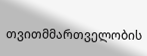თვითმმართველობის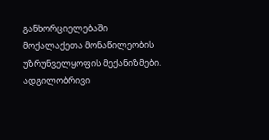განხორციელებაში მოქალაქეთა მონაწილეობის უზრუნველყოფის მექანიზმები. ადგილობრივი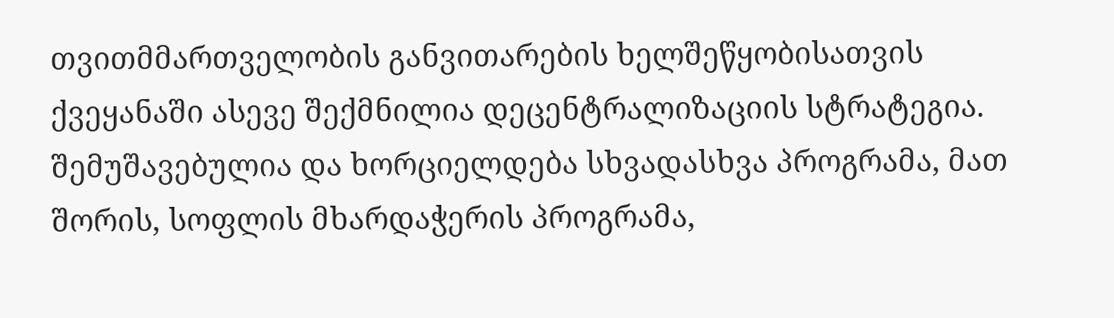თვითმმართველობის განვითარების ხელშეწყობისათვის ქვეყანაში ასევე შექმნილია დეცენტრალიზაციის სტრატეგია. შემუშავებულია და ხორციელდება სხვადასხვა პროგრამა, მათ შორის, სოფლის მხარდაჭერის პროგრამა,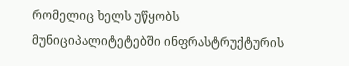რომელიც ხელს უწყობს მუნიციპალიტეტებში ინფრასტრუქტურის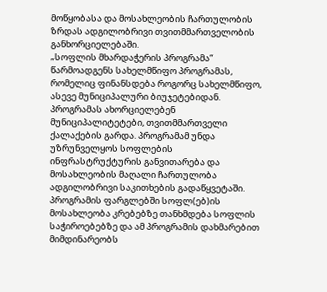მოწყობასა და მოსახლეობის ჩართულობის ზრდას ადგილობრივი თვითმმართველობის განხორციელებაში.
„სოფლის მხარდაჭერის პროგრამა“ წარმოადგენს სახელმწიფო პროგრამას, რომელიც ფინანსდება როგორც სახელმწიფო, ასევე მუნიციპალური ბიუჯეტებიდან. პროგრამას ახორციელებენ მუნიციპალიტეტები, თვითმმართველი ქალაქების გარდა. პროგრამამ უნდა უზრუნველყოს სოფლების ინფრასტრუქტურის განვითარება და მოსახლეობის მაღალი ჩართულობა ადგილობრივი საკითხების გადაწყვეტაში. პროგრამის ფარგლებში სოფლ(ებ)ის მოსახლეობა კრებებზე თანხმდება სოფლის საჭიროებებზე და ამ პროგრამის დახმარებით მიმდინარეობს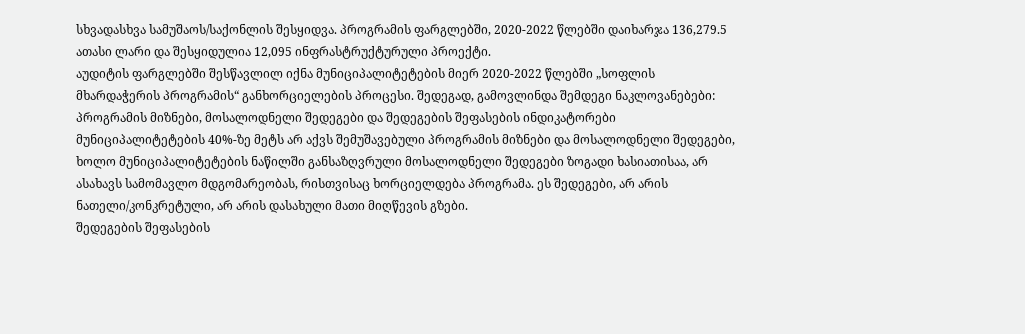სხვადასხვა სამუშაოს/საქონლის შესყიდვა. პროგრამის ფარგლებში, 2020-2022 წლებში დაიხარჯა 136,279.5 ათასი ლარი და შესყიდულია 12,095 ინფრასტრუქტურული პროექტი.
აუდიტის ფარგლებში შესწავლილ იქნა მუნიციპალიტეტების მიერ 2020-2022 წლებში „სოფლის მხარდაჭერის პროგრამის“ განხორციელების პროცესი. შედეგად, გამოვლინდა შემდეგი ნაკლოვანებები:
პროგრამის მიზნები, მოსალოდნელი შედეგები და შედეგების შეფასების ინდიკატორები
მუნიციპალიტეტების 40%-ზე მეტს არ აქვს შემუშავებული პროგრამის მიზნები და მოსალოდნელი შედეგები, ხოლო მუნიციპალიტეტების ნაწილში განსაზღვრული მოსალოდნელი შედეგები ზოგადი ხასიათისაა, არ ასახავს სამომავლო მდგომარეობას, რისთვისაც ხორციელდება პროგრამა. ეს შედეგები, არ არის ნათელი/კონკრეტული, არ არის დასახული მათი მიღწევის გზები.
შედეგების შეფასების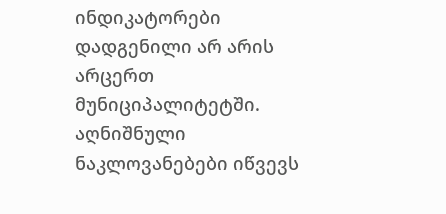ინდიკატორები დადგენილი არ არის არცერთ მუნიციპალიტეტში. აღნიშნული ნაკლოვანებები იწვევს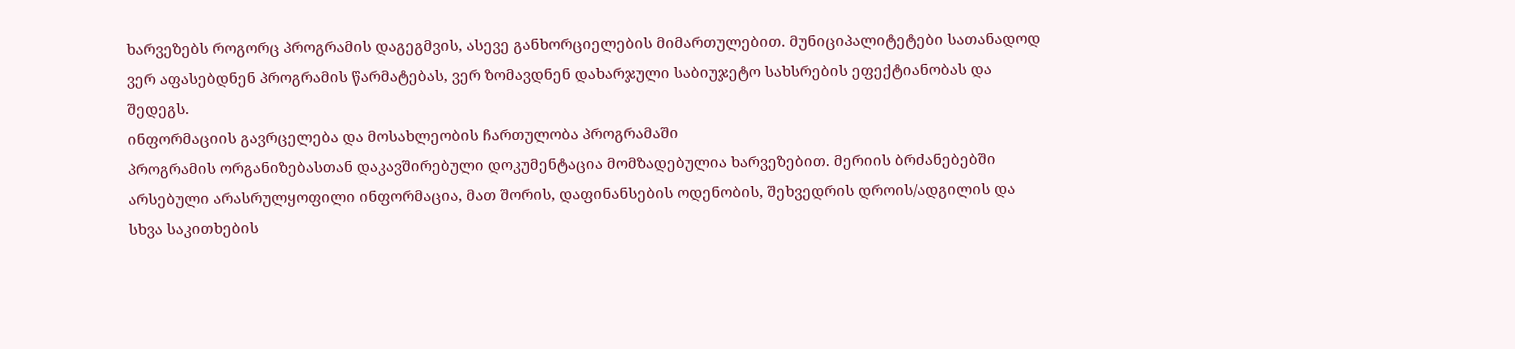ხარვეზებს როგორც პროგრამის დაგეგმვის, ასევე განხორციელების მიმართულებით. მუნიციპალიტეტები სათანადოდ ვერ აფასებდნენ პროგრამის წარმატებას, ვერ ზომავდნენ დახარჯული საბიუჯეტო სახსრების ეფექტიანობას და შედეგს.
ინფორმაციის გავრცელება და მოსახლეობის ჩართულობა პროგრამაში
პროგრამის ორგანიზებასთან დაკავშირებული დოკუმენტაცია მომზადებულია ხარვეზებით. მერიის ბრძანებებში არსებული არასრულყოფილი ინფორმაცია, მათ შორის, დაფინანსების ოდენობის, შეხვედრის დროის/ადგილის და სხვა საკითხების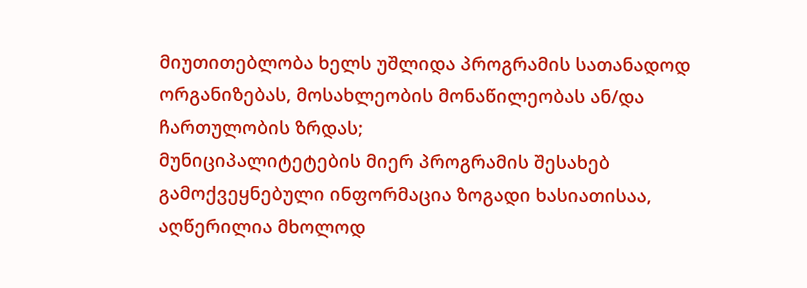მიუთითებლობა ხელს უშლიდა პროგრამის სათანადოდ ორგანიზებას, მოსახლეობის მონაწილეობას ან/და ჩართულობის ზრდას;
მუნიციპალიტეტების მიერ პროგრამის შესახებ გამოქვეყნებული ინფორმაცია ზოგადი ხასიათისაა, აღწერილია მხოლოდ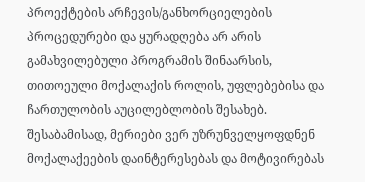პროექტების არჩევის/განხორციელების პროცედურები და ყურადღება არ არის გამახვილებული პროგრამის შინაარსის, თითოეული მოქალაქის როლის, უფლებებისა და ჩართულობის აუცილებლობის შესახებ. შესაბამისად, მერიები ვერ უზრუნველყოფდნენ მოქალაქეების დაინტერესებას და მოტივირებას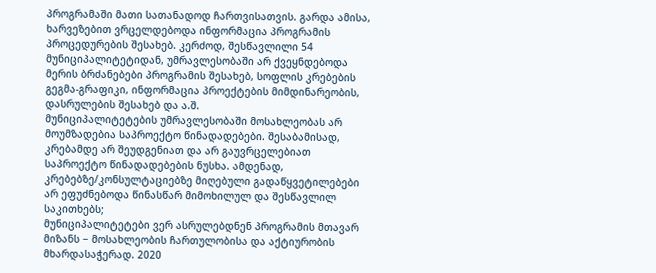პროგრამაში მათი სათანადოდ ჩართვისათვის. გარდა ამისა, ხარვეზებით ვრცელდებოდა ინფორმაცია პროგრამის პროცედურების შესახებ. კერძოდ, შესწავლილი 54 მუნიციპალიტეტიდან, უმრავლესობაში არ ქვეყნდებოდა მერის ბრძანებები პროგრამის შესახებ, სოფლის კრებების გეგმა-გრაფიკი, ინფორმაცია პროექტების მიმდინარეობის, დასრულების შესახებ და ა.შ.
მუნიციპალიტეტების უმრავლესობაში მოსახლეობას არ მოუმზადებია საპროექტო წინადადებები. შესაბამისად, კრებამდე არ შეუდგენიათ და არ გაუვრცელებიათ საპროექტო წინადადებების ნუსხა. ამდენად, კრებებზე/კონსულტაციებზე მიღებული გადაწყვეტილებები არ ეფუძნებოდა წინასწარ მიმოხილულ და შესწავლილ საკითხებს;
მუნიციპალიტეტები ვერ ასრულებდნენ პროგრამის მთავარ მიზანს − მოსახლეობის ჩართულობისა და აქტიურობის მხარდასაჭერად. 2020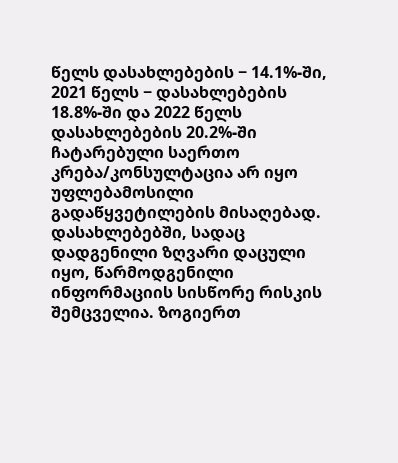წელს დასახლებების − 14.1%-ში, 2021 წელს − დასახლებების 18.8%-ში და 2022 წელს დასახლებების 20.2%-ში ჩატარებული საერთო კრება/კონსულტაცია არ იყო უფლებამოსილი გადაწყვეტილების მისაღებად. დასახლებებში, სადაც დადგენილი ზღვარი დაცული იყო, წარმოდგენილი ინფორმაციის სისწორე რისკის შემცველია. ზოგიერთ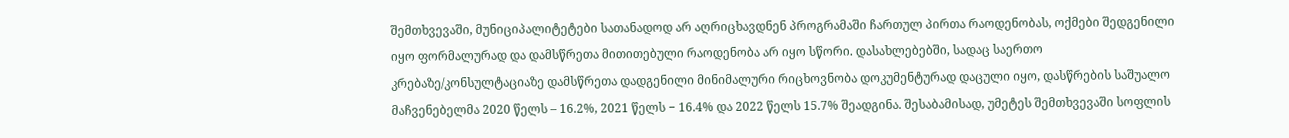შემთხვევაში, მუნიციპალიტეტები სათანადოდ არ აღრიცხავდნენ პროგრამაში ჩართულ პირთა რაოდენობას, ოქმები შედგენილი იყო ფორმალურად და დამსწრეთა მითითებული რაოდენობა არ იყო სწორი. დასახლებებში, სადაც საერთო კრებაზე/კონსულტაციაზე დამსწრეთა დადგენილი მინიმალური რიცხოვნობა დოკუმენტურად დაცული იყო, დასწრების საშუალო მაჩვენებელმა 2020 წელს – 16.2%, 2021 წელს − 16.4% და 2022 წელს 15.7% შეადგინა. შესაბამისად, უმეტეს შემთხვევაში სოფლის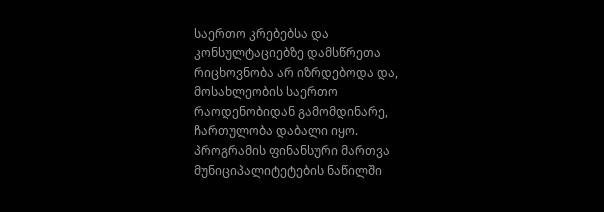საერთო კრებებსა და კონსულტაციებზე დამსწრეთა რიცხოვნობა არ იზრდებოდა და, მოსახლეობის საერთო რაოდენობიდან გამომდინარე, ჩართულობა დაბალი იყო.
პროგრამის ფინანსური მართვა
მუნიციპალიტეტების ნაწილში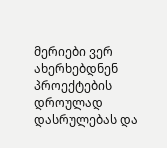მერიები ვერ ახერხებდნენ პროექტების დროულად დასრულებას და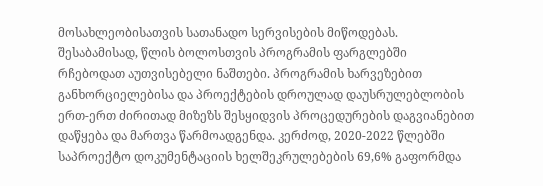მოსახლეობისათვის სათანადო სერვისების მიწოდებას. შესაბამისად, წლის ბოლოსთვის პროგრამის ფარგლებში რჩებოდათ აუთვისებელი ნაშთები. პროგრამის ხარვეზებით განხორციელებისა და პროექტების დროულად დაუსრულებლობის ერთ-ერთ ძირითად მიზეზს შესყიდვის პროცედურების დაგვიანებით დაწყება და მართვა წარმოადგენდა. კერძოდ, 2020-2022 წლებში საპროექტო დოკუმენტაციის ხელშეკრულებების 69,6% გაფორმდა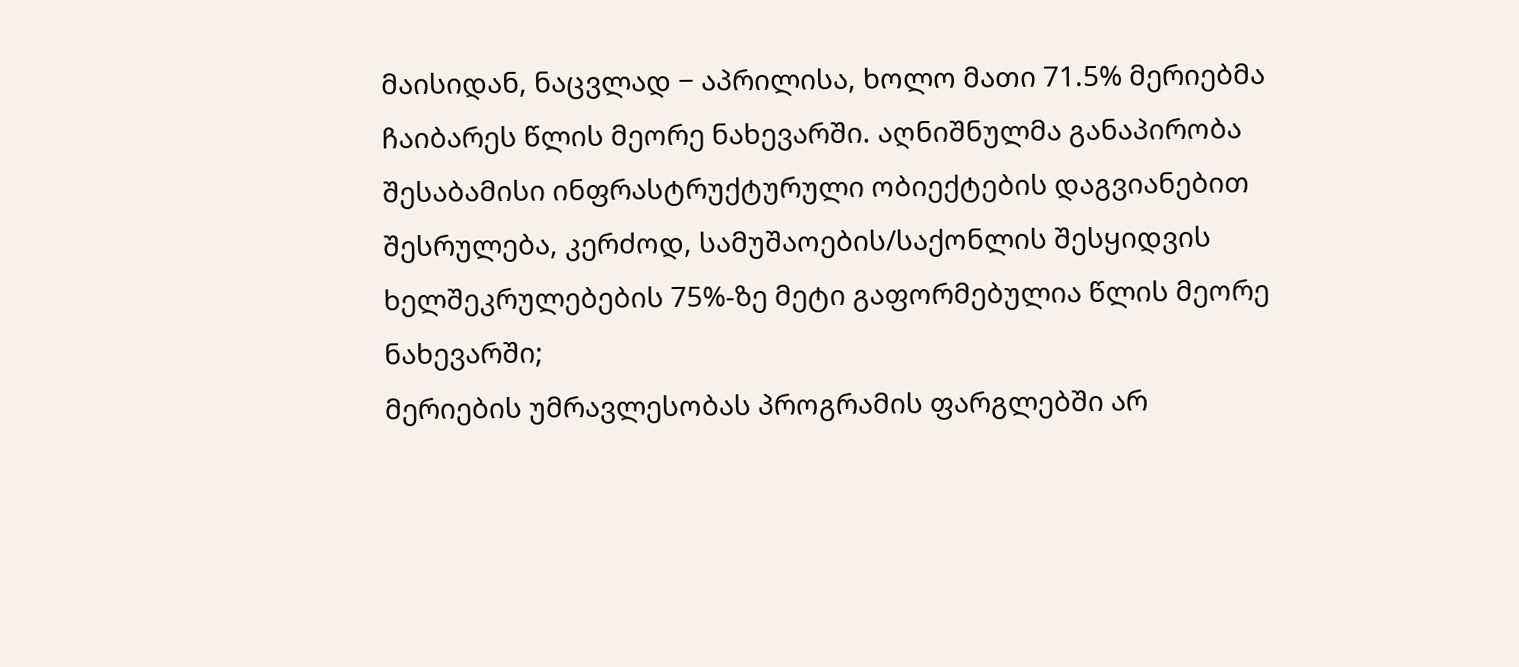მაისიდან, ნაცვლად − აპრილისა, ხოლო მათი 71.5% მერიებმა ჩაიბარეს წლის მეორე ნახევარში. აღნიშნულმა განაპირობა შესაბამისი ინფრასტრუქტურული ობიექტების დაგვიანებით შესრულება, კერძოდ, სამუშაოების/საქონლის შესყიდვის ხელშეკრულებების 75%-ზე მეტი გაფორმებულია წლის მეორე ნახევარში;
მერიების უმრავლესობას პროგრამის ფარგლებში არ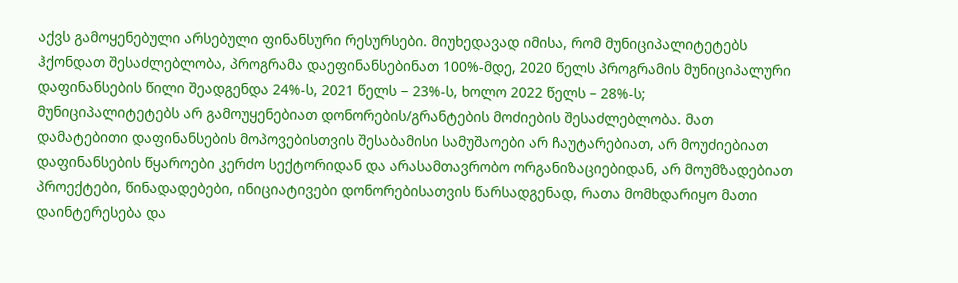აქვს გამოყენებული არსებული ფინანსური რესურსები. მიუხედავად იმისა, რომ მუნიციპალიტეტებს ჰქონდათ შესაძლებლობა, პროგრამა დაეფინანსებინათ 100%-მდე, 2020 წელს პროგრამის მუნიციპალური დაფინანსების წილი შეადგენდა 24%-ს, 2021 წელს − 23%-ს, ხოლო 2022 წელს – 28%-ს;
მუნიციპალიტეტებს არ გამოუყენებიათ დონორების/გრანტების მოძიების შესაძლებლობა. მათ დამატებითი დაფინანსების მოპოვებისთვის შესაბამისი სამუშაოები არ ჩაუტარებიათ, არ მოუძიებიათ დაფინანსების წყაროები კერძო სექტორიდან და არასამთავრობო ორგანიზაციებიდან, არ მოუმზადებიათ პროექტები, წინადადებები, ინიციატივები დონორებისათვის წარსადგენად, რათა მომხდარიყო მათი დაინტერესება და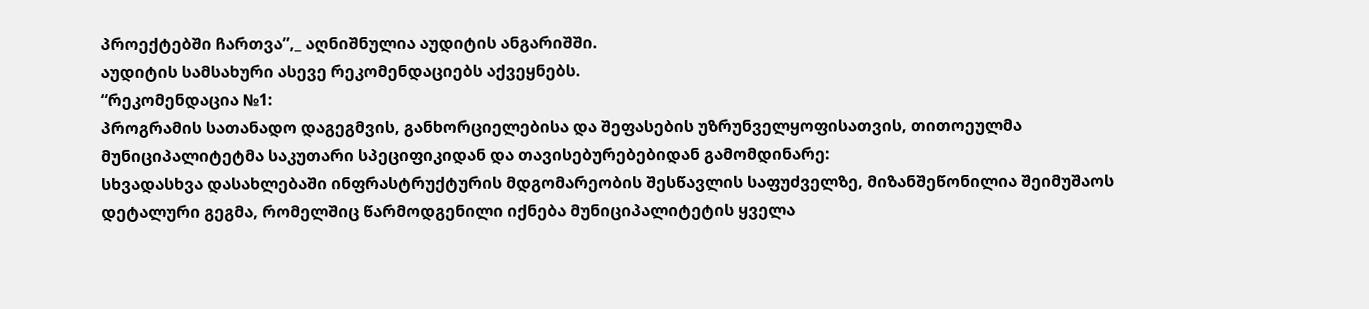პროექტებში ჩართვა”,_ აღნიშნულია აუდიტის ანგარიშში.
აუდიტის სამსახური ასევე რეკომენდაციებს აქვეყნებს.
“რეკომენდაცია №1:
პროგრამის სათანადო დაგეგმვის, განხორციელებისა და შეფასების უზრუნველყოფისათვის, თითოეულმა მუნიციპალიტეტმა საკუთარი სპეციფიკიდან და თავისებურებებიდან გამომდინარე:
სხვადასხვა დასახლებაში ინფრასტრუქტურის მდგომარეობის შესწავლის საფუძველზე, მიზანშეწონილია შეიმუშაოს დეტალური გეგმა, რომელშიც წარმოდგენილი იქნება მუნიციპალიტეტის ყველა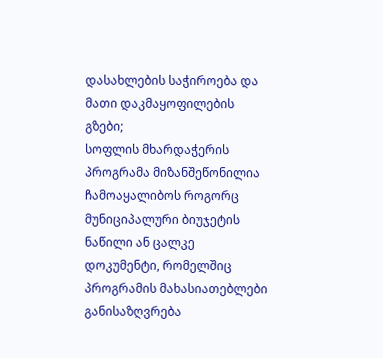დასახლების საჭიროება და მათი დაკმაყოფილების გზები;
სოფლის მხარდაჭერის პროგრამა მიზანშეწონილია ჩამოაყალიბოს როგორც მუნიციპალური ბიუჯეტის ნაწილი ან ცალკე დოკუმენტი, რომელშიც პროგრამის მახასიათებლები განისაზღვრება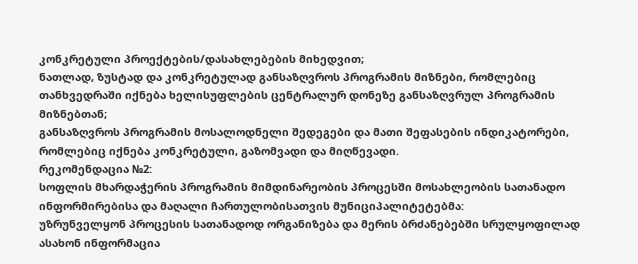კონკრეტული პროექტების/დასახლებების მიხედვით;
ნათლად, ზუსტად და კონკრეტულად განსაზღვროს პროგრამის მიზნები, რომლებიც თანხვედრაში იქნება ხელისუფლების ცენტრალურ დონეზე განსაზღვრულ პროგრამის მიზნებთან;
განსაზღვროს პროგრამის მოსალოდნელი შედეგები და მათი შეფასების ინდიკატორები, რომლებიც იქნება კონკრეტული, გაზომვადი და მიღწევადი.
რეკომენდაცია №2:
სოფლის მხარდაჭერის პროგრამის მიმდინარეობის პროცესში მოსახლეობის სათანადო ინფორმირებისა და მაღალი ჩართულობისათვის მუნიციპალიტეტებმა:
უზრუნველყონ პროცესის სათანადოდ ორგანიზება და მერის ბრძანებებში სრულყოფილად ასახონ ინფორმაცია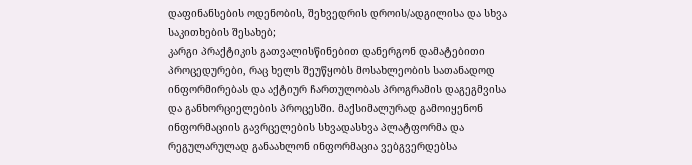დაფინანსების ოდენობის, შეხვედრის დროის/ადგილისა და სხვა საკითხების შესახებ;
კარგი პრაქტიკის გათვალისწინებით დანერგონ დამატებითი პროცედურები, რაც ხელს შეუწყობს მოსახლეობის სათანადოდ ინფორმირებას და აქტიურ ჩართულობას პროგრამის დაგეგმვისა და განხორციელების პროცესში. მაქსიმალურად გამოიყენონ ინფორმაციის გავრცელების სხვადასხვა პლატფორმა და რეგულარულად განაახლონ ინფორმაცია ვებგვერდებსა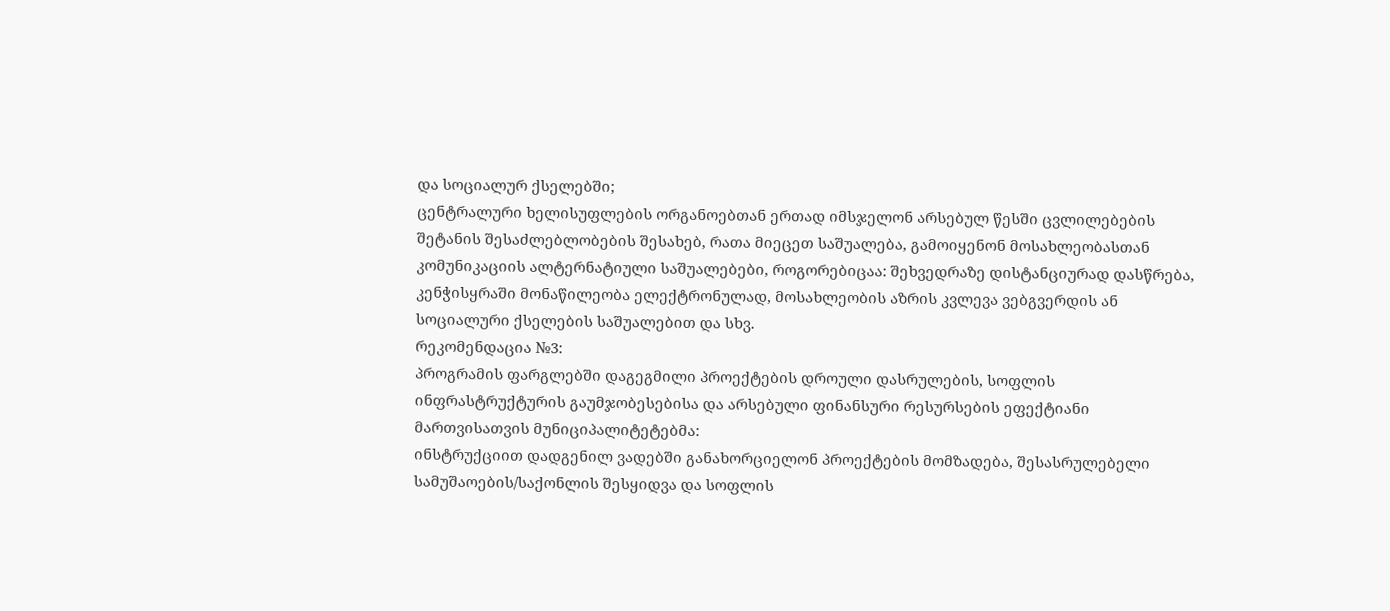და სოციალურ ქსელებში;
ცენტრალური ხელისუფლების ორგანოებთან ერთად იმსჯელონ არსებულ წესში ცვლილებების შეტანის შესაძლებლობების შესახებ, რათა მიეცეთ საშუალება, გამოიყენონ მოსახლეობასთან კომუნიკაციის ალტერნატიული საშუალებები, როგორებიცაა: შეხვედრაზე დისტანციურად დასწრება, კენჭისყრაში მონაწილეობა ელექტრონულად, მოსახლეობის აზრის კვლევა ვებგვერდის ან სოციალური ქსელების საშუალებით და სხვ.
რეკომენდაცია №3:
პროგრამის ფარგლებში დაგეგმილი პროექტების დროული დასრულების, სოფლის ინფრასტრუქტურის გაუმჯობესებისა და არსებული ფინანსური რესურსების ეფექტიანი მართვისათვის მუნიციპალიტეტებმა:
ინსტრუქციით დადგენილ ვადებში განახორციელონ პროექტების მომზადება, შესასრულებელი სამუშაოების/საქონლის შესყიდვა და სოფლის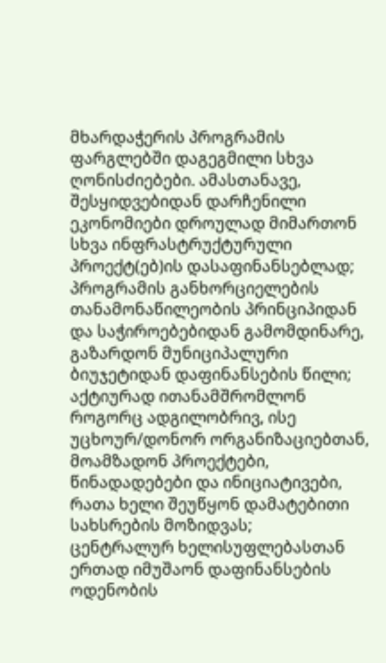მხარდაჭერის პროგრამის ფარგლებში დაგეგმილი სხვა ღონისძიებები. ამასთანავე, შესყიდვებიდან დარჩენილი ეკონომიები დროულად მიმართონ სხვა ინფრასტრუქტურული პროექტ(ებ)ის დასაფინანსებლად;
პროგრამის განხორციელების თანამონაწილეობის პრინციპიდან და საჭიროებებიდან გამომდინარე, გაზარდონ მუნიციპალური ბიუჯეტიდან დაფინანსების წილი;
აქტიურად ითანამშრომლონ როგორც ადგილობრივ, ისე უცხოურ/დონორ ორგანიზაციებთან, მოამზადონ პროექტები, წინადადებები და ინიციატივები, რათა ხელი შეუწყონ დამატებითი სახსრების მოზიდვას;
ცენტრალურ ხელისუფლებასთან ერთად იმუშაონ დაფინანსების ოდენობის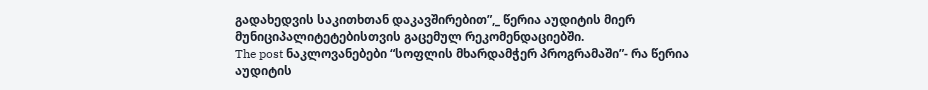გადახედვის საკითხთან დაკავშირებით”,_ წერია აუდიტის მიერ მუნიციპალიტეტებისთვის გაცემულ რეკომენდაციებში.
The post ნაკლოვანებები “სოფლის მხარდამჭერ პროგრამაში”- რა წერია აუდიტის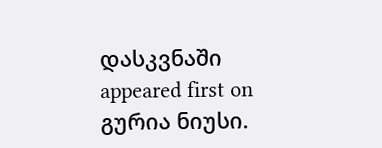დასკვნაში appeared first on გურია ნიუსი.